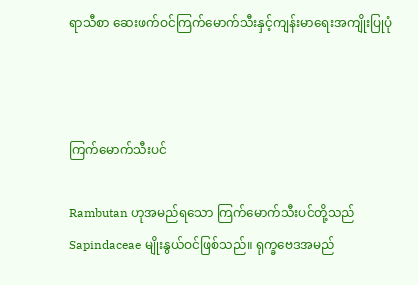ရာသီစာ ဆေးဖက်ဝင်ကြက်မောက်သီးနှင့်ကျန်းမာရေးအကျိုးပြုပုံ



ကြက်မောက်သီးပင်

Rambutan ဟုအမည်ရသော ကြက်မောက်သီးပင်တို့သည် Sapindaceae မျိုးနွယ်ဝင်ဖြစ်သည်။ ရုက္ခဗေဒအမည်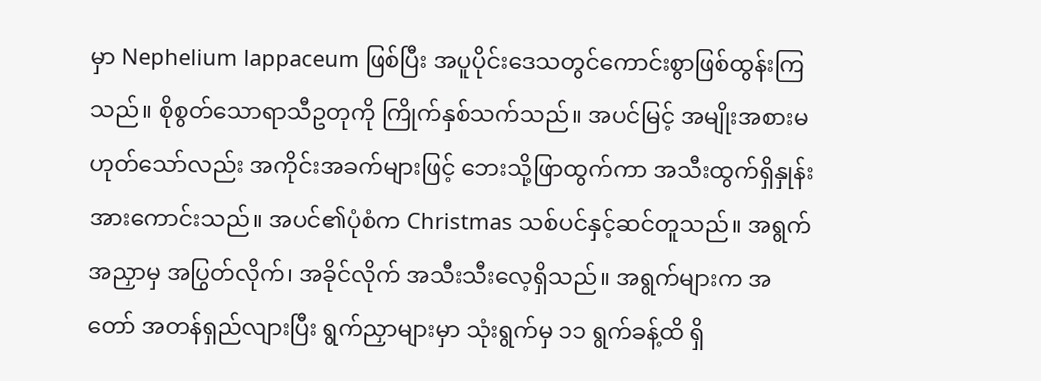မှာ Nephelium lappaceum ဖြစ်ပြီး အပူပိုင်းဒေသတွင်ကောင်းစွာဖြစ်ထွန်းကြသည်။ စိုစွတ်သောရာသီဥတုကို ကြိုက်နှစ်သက်သည်။ အပင်မြင့် အမျိုးအစားမဟုတ်သော်လည်း အကိုင်းအခက်များဖြင့် ဘေးသို့ဖြာထွက်ကာ အသီးထွက်ရှိနှုန်းအားကောင်းသည်။ အပင်၏ပုံစံက Christmas သစ်ပင်နှင့်ဆင်တူသည်။ အရွက်အညှာမှ အပြွတ်လိုက်၊ အခိုင်လိုက် အသီးသီးလေ့ရှိသည်။ အရွက်များက အတော် အတန်ရှည်လျားပြီး ရွက်ညှာများမှာ သုံးရွက်မှ ၁၁ ရွက်ခန့်ထိ ရှိ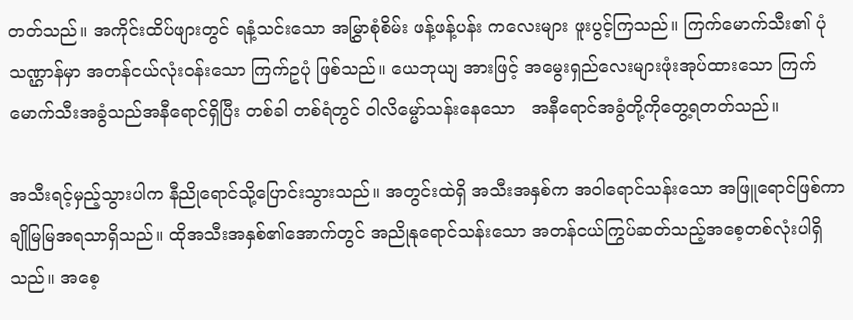တတ်သည်။ အကိုင်းထိပ်ဖျားတွင် ရနံ့သင်းသော အမြွှာစုံစိမ်း ဖန့်ဖန့်ပန်း ကလေးများ ဖူးပွင့်ကြသည်။ ကြက်မောက်သီး၏ ပုံသဏ္ဌာန်မှာ အတန်ငယ်လုံးဝန်းသော ကြက်ဥပုံ ဖြစ်သည်။ ယေဘုယျ အားဖြင့် အမွေးရှည်လေးများဖုံးအုပ်ထားသော ကြက်မောက်သီးအခွံသည်အနီရောင်ရှိပြီး တစ်ခါ တစ်ရံတွင် ဝါလိမ္မော်သန်းနေသော   အနီရောင်အခွံတို့ကိုတွေ့ရတတ်သည်။

အသီးရင့်မှည့်သွားပါက နီညိုရောင်သို့ပြောင်းသွားသည်။ အတွင်းထဲရှိ အသီးအနှစ်က အဝါရောင်သန်းသော အဖြူရောင်ဖြစ်ကာ ချိုမြမြအရသာရှိသည်။ ထိုအသီးအနှစ်၏အောက်တွင် အညိုနုရောင်သန်းသော အတန်ငယ်ကြွပ်ဆတ်သည့်အစေ့တစ်လုံးပါရှိသည်။ အစေ့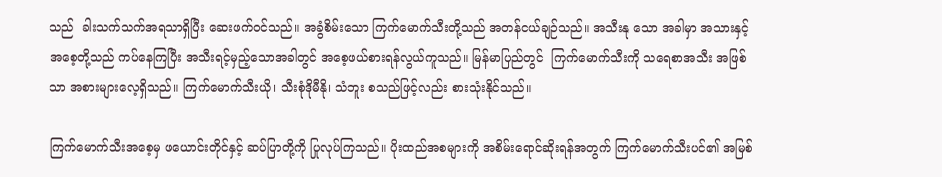သည်  ခါးသက်သက်အရသာရှိပြီး ဆေးဖက်ဝင်သည်။ အခွံစိမ်းသော ကြက်မောက်သီးတို့သည် အတန်ငယ်ချဉ်သည်။ အသီးနု သော အခါမှာ အသားနှင့်အစေ့တို့သည် ကပ်နေကြပြီး အသီးရင့်မှည့်သောအခါတွင် အစေ့ဖယ်စားရန်လွယ်ကူသည်။ မြန်မာပြည်တွင်  ကြက်မောက်သီးကို သရေစာအသီး အဖြစ်သာ အစားများလေ့ရှိသည်။ ကြက်မောက်သီးယို၊ သီးစုံဒိုမီနို၊ သံဘူး စသည်ဖြင့်လည်း စားသုံးနိုင်သည်။

ကြက်မောက်သီးအစေ့မှ ဖယောင်းတိုင်နှင့် ဆပ်ပြာတို့ကို ပြုလုပ်ကြသည်။ ပိုးထည်အစများကို အစိမ်းရောင်ဆိုးရန်အတွက် ကြက်မောက်သီးပင်၏ အမြစ်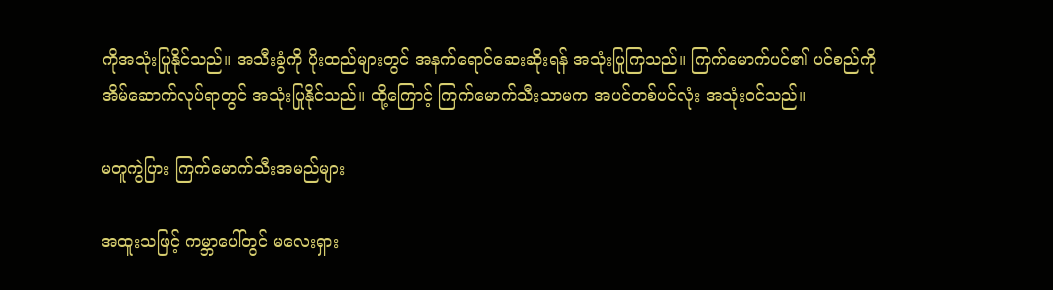ကိုအသုံးပြုနိုင်သည်။ အသီးခွံကို ပိုးထည်များတွင် အနက်ရောင်ဆေးဆိုးရန် အသုံးပြုကြသည်။ ကြက်မောက်ပင်၏ ပင်စည်ကို အိမ်ဆောက်လုပ်ရာတွင် အသုံးပြုနိုင်သည်။ ထို့ကြောင့် ကြက်မောက်သီးသာမက အပင်တစ်ပင်လုံး အသုံးဝင်သည်။

မတူကွဲပြား ကြက်မောက်သီးအမည်များ

အထူးသဖြင့် ကမ္ဘာပေါ်တွင် မလေးရှား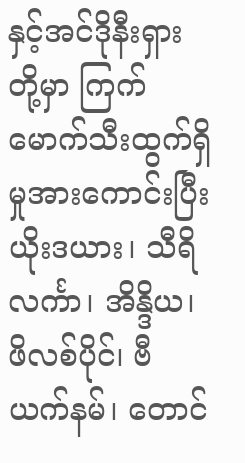နှင့်အင်ဒိုနီးရှားတို့မှာ ကြက်မောက်သီးထွက်ရှိမှုအားကောင်းပြီး ယိုးဒယား၊ သီရိလင်္ကာ၊ အိန္ဒိယ၊ ဖိလစ်ပိုင်၊ ဗီယက်နမ်၊ တောင်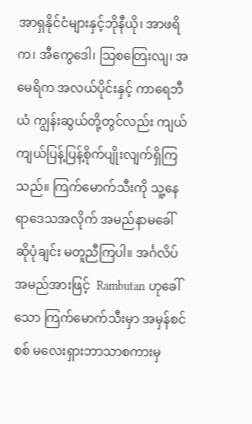အာရှနိုင်ငံများနှင့်ဘိုနီယို၊ အာဖရိက၊ အီကွေဒေါ၊ သြစတြေးလျ၊ အမေရိက အလယ်ပိုင်းနှင့် ကာရေဘီယံ ကျွန်းဆွယ်တို့တွင်လည်း ကျယ်ကျယ်ပြန့်ပြန့်စိုက်ပျိုးလျက်ရှိကြသည်။ ကြက်မောက်သီးကို သူ့နေရာဒေသအလိုက် အမည်နာမခေါ်ဆိုပုံချင်း မတူညီကြပါ။ အင်္ဂလိပ်အမည်အားဖြင့်  Rambutan ဟုခေါ်သော ကြက်မောက်သီးမှာ အမှန်စင်စစ် မလေးရှားဘာသာစကားမှ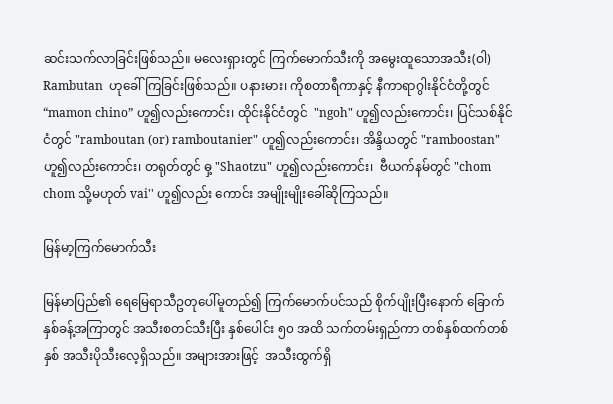ဆင်းသက်လာခြင်းဖြစ်သည်။ မလေးရှားတွင် ကြက်မောက်သီးကို အမွေးထူသောအသီး(ဝါ) Rambutan  ဟုခေါ်ကြခြင်းဖြစ်သည်။ ပနားမား၊ ကိုစတာရီကာနှင့် နီကာရာဂွါးနိုင်ငံတို့တွင် “mamon chino” ဟူ၍လည်းကောင်း၊ ထိုင်းနိုင်ငံတွင်  "ngoh" ဟူ၍လည်းကောင်း၊ ပြင်သစ်နိုင်ငံတွင် "ramboutan (or) ramboutanier" ဟူ၍လည်းကောင်း၊ အိန္ဒိယတွင် "ramboostan" ဟူ၍လည်းကောင်း၊ တရုတ်တွင် ဓှ့ "Shaotzu" ဟူ၍လည်းကောင်း၊  ဗီယက်နမ်တွင် "chom chom သို့မဟုတ် vai'' ဟူ၍လည်း ကောင်း အမျိုးမျိုးခေါ်ဆိုကြသည်။

မြန်မာ့ကြက်မောက်သီး

မြန်မာပြည်၏ ရေမြေရာသီဥတုပေါ်မူတည်၍ ကြက်မောက်ပင်သည် စိုက်ပျိုးပြီးနောက် ခြောက်နှစ်ခန့်အကြာတွင် အသီးစတင်သီးပြီး နှစ်ပေါင်း ၅၀ အထိ သက်တမ်းရှည်ကာ တစ်နှစ်ထက်တစ်နှစ် အသီးပိုသီးလေ့ရှိသည်။ အများအားဖြင့်  အသီးထွက်ရှိ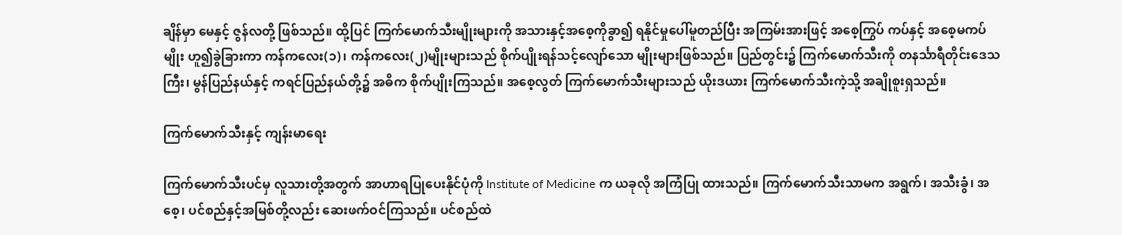ချိန်မှာ မေနှင့် ဇွန်လတို့ ဖြစ်သည်။ ထို့ပြင် ကြက်မောက်သီးမျိုးများကို အသားနှင့်အစေ့ကိုခွာ၍ ရနိုင်မှုပေါ်မူတည်ပြီး အကြမ်းအားဖြင့် အစေ့ကြွပ် ကပ်နှင့် အစေ့မကပ်မျိုး ဟူ၍ခွဲခြားကာ ကန်ကလေး(၁)၊ ကန်ကလေး(၂)မျိုးများသည် စိုက်ပျိုးရန်သင့်လျော်သော မျိုးများဖြစ်သည်။ ပြည်တွင်း၌ ကြက်မောက်သီးကို တနင်္သာရီတိုင်းဒေသကြီး၊ မွန်ပြည်နယ်နှင့် ကရင်ပြည်နယ်တို့၌ အဓိက စိုက်ပျိုးကြသည်။ အစေ့လွတ် ကြက်မောက်သီးများသည် ယိုးဒယား ကြက်မောက်သီးကဲ့သို့ အချိုစူးရှသည်။

ကြက်မောက်သီးနှင့် ကျန်းမာရေး

ကြက်မောက်သီးပင်မှ လူသားတို့အတွက် အာဟာရပြုပေးနိုင်ပုံကို Institute of Medicine က ယခုလို အကြံပြု ထားသည်။ ကြက်မောက်သီးသာမက အရွက်၊ အသီးခွံ၊ အစေ့၊ ပင်စည်နှင့်အမြစ်တို့လည်း ဆေးဖက်ဝင်ကြသည်။ ပင်စည်ထဲ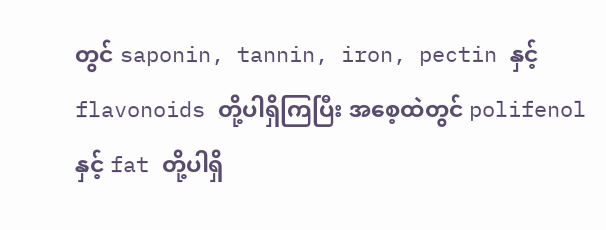တွင် saponin, tannin, iron, pectin နှင့် flavonoids တို့ပါရှိကြပြီး အစေ့ထဲတွင် polifenol နှင့် fat တို့ပါရှိ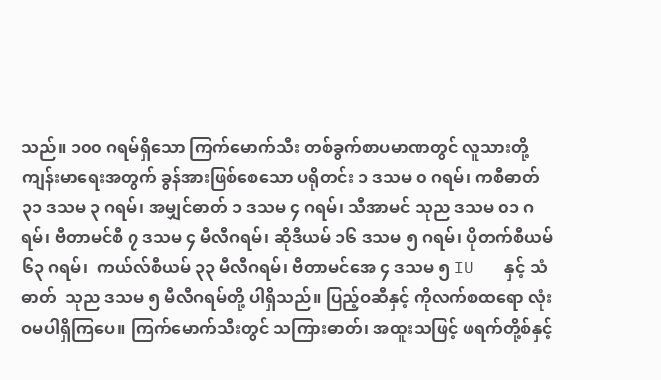သည်။ ၁၀၀ ဂရမ်ရှိသော ကြက်မောက်သီး တစ်ခွက်စာပမာဏတွင် လူသားတို့ကျန်းမာရေးအတွက် ခွန်အားဖြစ်စေသော ပရိုတင်း ၁ ဒသမ ၀ ဂရမ်၊ ကစီဓာတ် ၃၁ ဒသမ ၃ ဂရမ်၊ အမျှင်ဓာတ် ၁ ဒသမ ၄ ဂရမ်၊ သီအာမင် သုည ဒသမ ၀၁ ဂရမ်၊ ဗီတာမင်စီ ၇ ဒသမ ၄ မီလီဂရမ်၊ ဆိုဒီယမ် ၁၆ ဒသမ ၅ ဂရမ်၊ ပိုတက်စီယမ် ၆၃ ဂရမ်၊  ကယ်လ်စီယမ် ၃၃ မီလီဂရမ်၊ ဗီတာမင်အေ ၄ ဒသမ ၅ IU   နှင့် သံဓာတ်  သုည ဒသမ ၅ မီလီဂရမ်တို့ ပါရှိသည်။ ပြည့်ဝဆီနှင့် ကိုလက်စထရော လုံးဝမပါရှိကြပေ။ ကြက်မောက်သီးတွင် သကြားဓာတ်၊ အထူးသဖြင့် ဖရက်တို့စ်နှင့်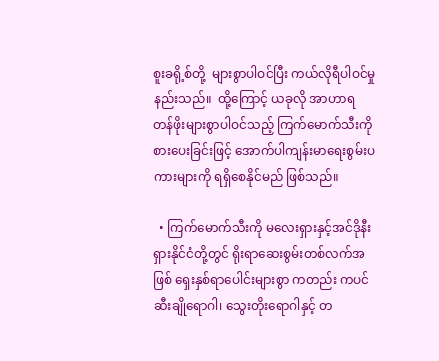စူးခရို့စ်တို့  များစွာပါဝင်ပြီး ကယ်လိုရီပါဝင်မှုနည်းသည်။  ထို့ကြောင့် ယခုလို အာဟာရ တန်ဖိုးများစွာပါဝင်သည့် ကြက်မောက်သီးကို စားပေးခြင်းဖြင့် အောက်ပါကျန်းမာရေးစွမ်းပကားများကို ရရှိစေနိုင်မည် ဖြစ်သည်။

  • ကြက်မောက်သီးကို မလေးရှားနှင့်အင်ဒိုနီးရှားနိုင်ငံတို့တွင် ရိုးရာဆေးစွမ်းတစ်လက်အဖြစ် ရှေးနှစ်ရာပေါင်းများစွာ ကတည်း ကပင် ဆီးချိုရောဂါ၊ သွေးတိုးရောဂါနှင့် တ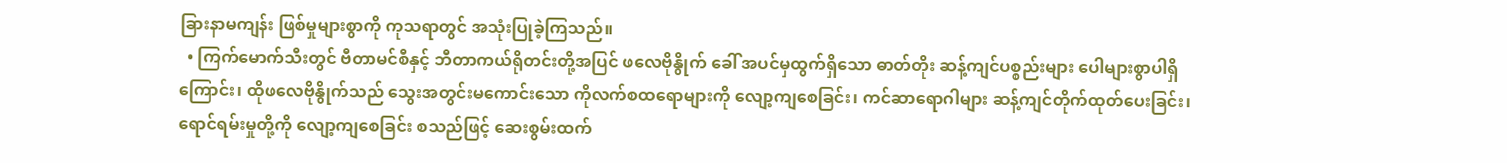ခြားနာမကျန်း ဖြစ်မှုများစွာကို ကုသရာတွင် အသုံးပြုခဲ့ကြသည်။
  • ကြက်မောက်သီးတွင် ဗီတာမင်စီနှင့် ဘီတာကယ်ရိုတင်းတို့အပြင် ဖလေဗိုနွိုက် ခေါ် အပင်မှထွက်ရှိသော ဓာတ်တိုး ဆန့်ကျင်ပစ္စည်းများ ပေါများစွာပါရှိကြောင်း၊ ထိုဖလေဗိုနွိုက်သည် သွေးအတွင်းမကောင်းသော ကိုလက်စထရောများကို လျော့ကျစေခြင်း၊ ကင်ဆာရောဂါများ ဆန့်ကျင်တိုက်ထုတ်ပေးခြင်း၊ ရောင်ရမ်းမှုတို့ကို လျော့ကျစေခြင်း စသည်ဖြင့် ဆေးစွမ်းထက်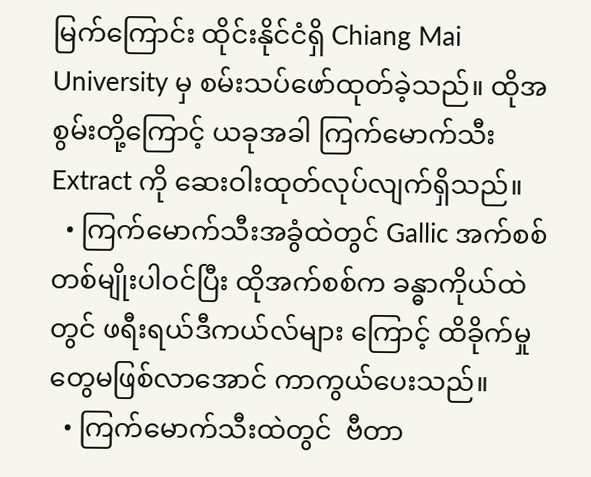မြက်ကြောင်း ထိုင်းနိုင်ငံရှိ Chiang Mai University မှ စမ်းသပ်ဖော်ထုတ်ခဲ့သည်။ ထိုအစွမ်းတို့ကြောင့် ယခုအခါ ကြက်မောက်သီး Extract ကို ဆေးဝါးထုတ်လုပ်လျက်ရှိသည်။
  • ကြက်မောက်သီးအခွံထဲတွင် Gallic အက်စစ်တစ်မျိုးပါဝင်ပြီး ထိုအက်စစ်က ခန္ဓာကိုယ်ထဲတွင် ဖရီးရယ်ဒီကယ်လ်များ ကြောင့် ထိခိုက်မှုတွေမဖြစ်လာအောင် ကာကွယ်ပေးသည်။
  • ကြက်မောက်သီးထဲတွင်  ဗီတာ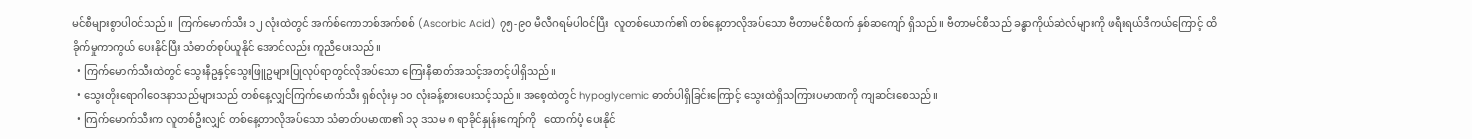မင်စီများစွာပါဝင်သည်။  ကြက်မောက်သီး ၁၂ လုံးထဲတွင် အက်စ်ကောဘစ်အက်စစ် (Ascorbic Acid) ၇၅-၉၀ မီလီဂရမ်ပါဝင်ပြီး  လူတစ်ယောက်၏ တစ်နေ့တာလိုအပ်သော ဗီတာမင်စီထက် နှစ်ဆကျော် ရှိသည်။ ဗီတာမင်စီသည် ခန္ဓာကိုယ်ဆဲလ်များကို ဖရီးရယ်ဒီကယ်ကြောင့် ထိခိုက်မှုကာကွယ် ပေးနိုင်ပြီး သံဓာတ်စုပ်ယူနိုင် အောင်လည်း ကူညီပေးသည်။
  • ကြက်မောက်သီးထဲတွင် သွေးနီဥနှင့်သွေးဖြူဥများပြုလုပ်ရာတွင်လိုအပ်သော ကြေးနီဓာတ်အသင့်အတင့်ပါရှိသည်။
  • သွေးတိုးရောဂါဝေဒနာသည်များသည် တစ်နေ့လျှင်ကြက်မောက်သီး ရှစ်လုံးမှ ၁၀ လုံးခန့်စားပေးသင့်သည်။ အစေ့ထဲတွင် hypoglycemic ဓာတ်ပါရှိခြင်းကြောင့် သွေးထဲရှိသကြားပမာဏကို ကျဆင်းစေသည်။
  • ကြက်မောက်သီးက လူတစ်ဦးလျှင် တစ်နေ့တာလိုအပ်သော သံဓာတ်ပမာဏ၏ ၁၃ ဒသမ ၈ ရာခိုင်နှုန်းကျော်ကို   ထောက်ပံ့ ပေးနိုင်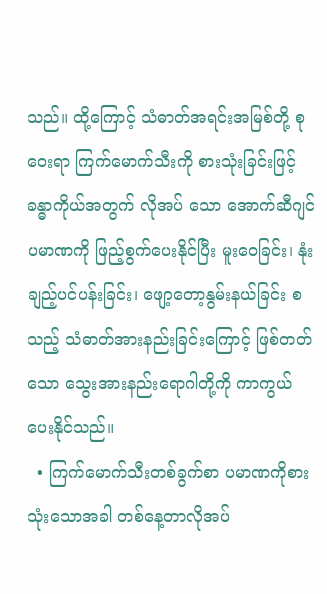သည်။ ထို့ကြောင့် သံဓာတ်အရင်းအမြစ်တို့ စုဝေးရာ ကြက်မောက်သီးကို စားသုံးခြင်းဖြင့် ခန္ဓာကိုယ်အတွက် လိုအပ် သော အောက်ဆီဂျင်ပမာဏကို ဖြည့်စွက်ပေးနိုင်ပြီး မူးဝေခြင်း၊ နုံးချည့်ပင်ပန်းခြင်း၊ ဖျော့တော့နွမ်းနယ်ခြင်း စသည့် သံဓာတ်အားနည်းခြင်းကြောင့် ဖြစ်တတ်သော သွေးအားနည်းရောဂါတို့ကို ကာကွယ်ပေးနိုင်သည်။
  • ကြက်မောက်သီးတစ်ခွက်စာ ပမာဏကိုစားသုံးသောအခါ တစ်နေ့တာလိုအပ်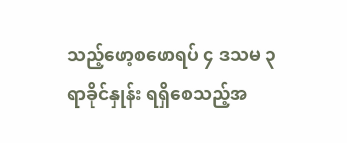သည့်ဖော့စဖောရပ် ၄ ဒသမ ၃ ရာခိုင်နှုန်း ရရှိစေသည့်အ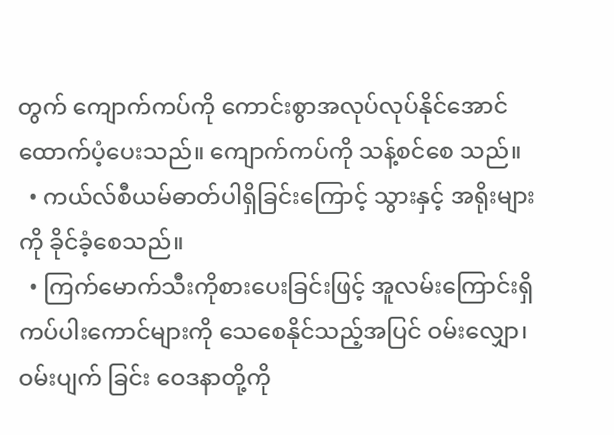တွက် ကျောက်ကပ်ကို ကောင်းစွာအလုပ်လုပ်နိုင်အောင် ထောက်ပံ့ပေးသည်။ ကျောက်ကပ်ကို သန့်စင်စေ သည်။
  • ကယ်လ်စီယမ်ဓာတ်ပါရှိခြင်းကြောင့် သွားနှင့် အရိုးများကို ခိုင်ခံ့စေသည်။
  • ကြက်မောက်သီးကိုစားပေးခြင်းဖြင့် အူလမ်းကြောင်းရှိ ကပ်ပါးကောင်များကို သေစေနိုင်သည့်အပြင် ဝမ်းလျှော၊ ဝမ်းပျက် ခြင်း ဝေဒနာတို့ကို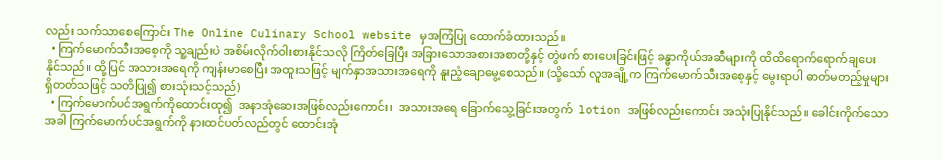လည်း သက်သာစေကြောင်း The Online Culinary School website မှအကြံပြု ထောက်ခံထားသည်။
  • ကြက်မောက်သီးအစေ့ကို သူ့ချည်းပဲ အစိမ်းလိုက်ဝါးစားနိုင်သလို ကြိတ်ခြေပြီး အခြားသောအစားအစာတို့နှင့် တွဲဖက် စားပေးခြင်းဖြင့် ခန္ဓာကိုယ်အဆီများကို ထိထိရောက်ရောက်ချပေးနိုင်သည်။ ထို့ပြင် အသားအရေကို ကျန်းမာစေပြီး အထူးသဖြင့် မျက်နှာအသားအရေကို နူးညံ့ချောမွေ့စေသည်။ (သို့သော် လူအချို့က ကြက်မောက်သီးအစေ့နှင့် မွေးရာပါ ဓာတ်မတည့်မှုများရှိတတ်သဖြင့် သတိပြု၍ စားသုံးသင့်သည်)
  • ကြက်မောက်ပင်အရွက်ကိုထောင်းထု၍  အနာအုံဆေးအဖြစ်လည်းကောင်း၊  အသားအရေ ခြောက်သွေ့ခြင်းအတွက်  lotion အဖြစ်လည်းကောင်း အသုံးပြုနိုင်သည်။ ခေါင်းကိုက်သောအခါ ကြက်မောက်ပင်အရွက်ကို နားထင်ပတ်လည်တွင် ထောင်းအုံ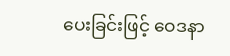ပေးခြင်းဖြင့် ဝေဒနာ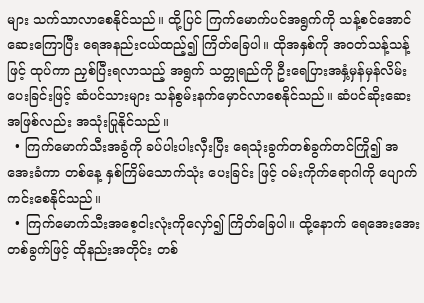များ သက်သာလာစေနိုင်သည်။ ထို့ပြင် ကြက်မောက်ပင်အရွက်ကို သန့်စင်အောင် ဆေးကြောပြီး ရေအနည်းငယ်ထည့်၍ ကြိတ်ခြေပါ။ ထိုအနှစ်ကို အဝတ်သန့်သန့်ဖြင့် ထုပ်ကာ ညှစ်ပြီးရလာသည့် အရွက် သတ္တုရည်ကို ဦးရေပြားအနှံ့မှန်မှန်လိမ်းပေးခြင်းဖြင့် ဆံပင်သားများ သန်စွမ်းနက်မှောင်လာစေနိုင်သည်။ ဆံပင်ဆိုးဆေး အဖြစ်လည်း အသုံးပြုနိုင်သည်။
  • ကြက်မောက်သီးအခွံကို ခပ်ပါးပါးလှီးပြီး ရေသုံးခွက်တစ်ခွက်တင်ကြို၍ အအေးခံကာ တစ်နေ့ နှစ်ကြိမ်သောက်သုံး ပေးခြင်း ဖြင့် ဝမ်းကိုက်ရောဂါကို ပျောက်ကင်းစေနိုင်သည်။
  • ကြက်မောက်သီးအစေ့ငါးလုံးကိုလှော်၍ ကြိတ်ခြေပါ။ ထို့နောက် ရေအေးအေးတစ်ခွက်ဖြင့် ထိုနည်းအတိုင်း တစ်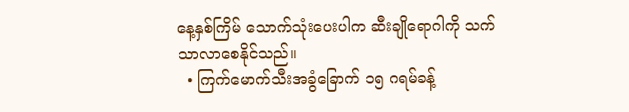နေ့နှစ်ကြိမ် သောက်သုံးပေးပါက ဆီးချိုရောဂါကို သက်သာလာစေနိုင်သည်။
  • ကြက်မောက်သီးအခွံခြောက် ၁၅ ဂရမ်ခန့်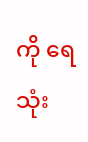ကို ရေ သုံး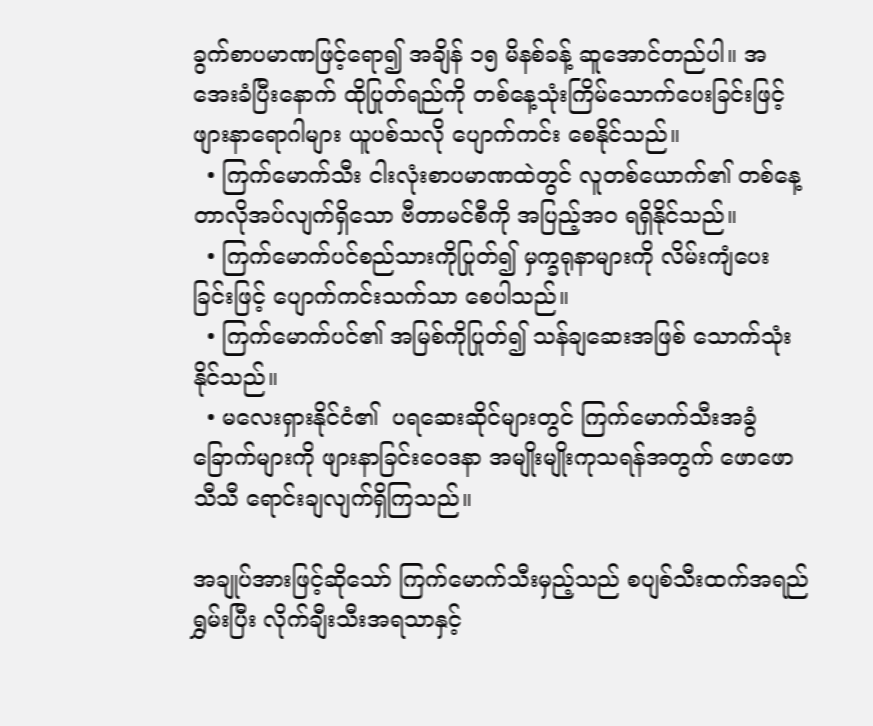ခွက်စာပမာဏဖြင့်ရော၍ အချိန် ၁၅ မိနစ်ခန့် ဆူအောင်တည်ပါ။ အအေးခံပြီးနောက် ထိုပြုတ်ရည်ကို တစ်နေ့သုံးကြိမ်သောက်ပေးခြင်းဖြင့် ဖျားနာရောဂါများ ယူပစ်သလို ပျောက်ကင်း စေနိုင်သည်။
  • ကြက်မောက်သီး ငါးလုံးစာပမာဏထဲတွင် လူတစ်ယောက်၏ တစ်နေ့တာလိုအပ်လျက်ရှိသော ဗီတာမင်စီကို အပြည့်အဝ ရရှိနိုင်သည်။
  • ကြက်မောက်ပင်စည်သားကိုပြုတ်၍ မှက္ခရုနာများကို လိမ်းကျံပေးခြင်းဖြင့် ပျောက်ကင်းသက်သာ စေပါသည်။
  • ကြက်မောက်ပင်၏ အမြစ်ကိုပြုတ်၍ သန်ချဆေးအဖြစ် သောက်သုံးနိုင်သည်။
  • မလေးရှားနိုင်ငံ၏  ပရဆေးဆိုင်များတွင် ကြက်မောက်သီးအခွံခြောက်များကို ဖျားနာခြင်းဝေဒနာ အမျိုးမျိုးကုသရန်အတွက် ဖောဖောသီသီ ရောင်းချလျက်ရှိကြသည်။

အချုပ်အားဖြင့်ဆိုသော် ကြက်မောက်သီးမှည့်သည် စပျစ်သီးထက်အရည်ရွှမ်းပြီး လိုက်ချီးသီးအရသာနှင့်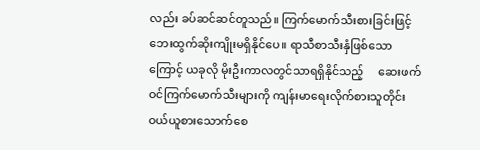လည်း ခပ်ဆင်ဆင်တူသည်။ ကြက်မောက်သီးစားခြင်းဖြင့် ဘေးထွက်ဆိုးကျိုးမရှိနိုင်ပေ။ ရာသီစာသီးနှံဖြစ်သောကြောင့် ယခုလို မိုးဦးကာလတွင်သာရရှိနိုင်သည့်     ဆေးဖက်ဝင်ကြက်မောက်သီးများကို ကျန်းမာရေးလိုက်စားသူတိုင်း  ဝယ်ယူစားသောက်စေ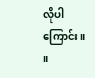လိုပါကြောင်း။  ။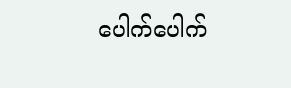ပေါက်ပေါက်